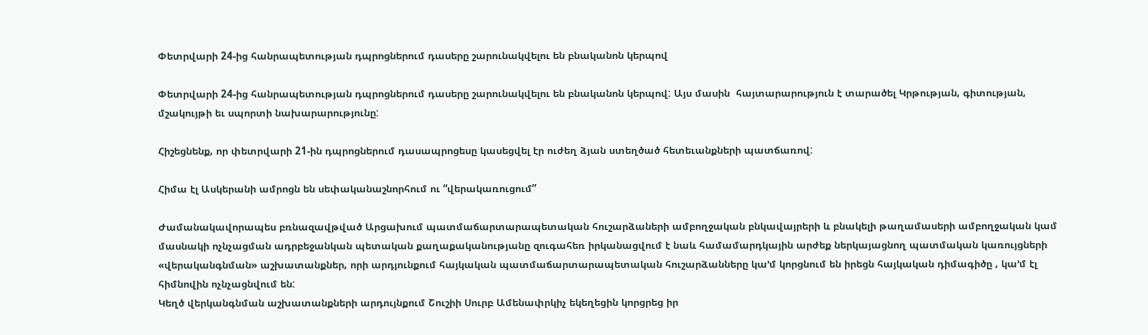Փետրվարի 24-ից հանրապետության դպրոցներում դասերը շարունակվելու են բնականոն կերպով

Փետրվարի 24-ից հանրապետության դպրոցներում դասերը շարունակվելու են բնականոն կերպով: Այս մասին  հայտարարություն է տարածել Կրթության, գիտության, մշակույթի եւ սպորտի նախարարությունը:

Հիշեցնենք, որ փետրվարի 21-ին դպրոցներում դասապրոցեսը կասեցվել էր ուժեղ ձյան ստեղծած հետեւանքների պատճառով:

Հիմա էլ Ասկերանի ամրոցն են սեփականաշնորհում ու “վերակառուցում”

Ժամանակավորապես բռնազավթված Արցախում պատմաճարտարապետական հուշարձաների ամբողջական բնկավայրերի և բնակելի թաղամասերի ամբողջական կամ մասնակի ոչնչացման ադրբեջանկան պետական քաղաքականությանը զուգահեռ իրկանացվում է նաև համամարդկային արժեք ներկայացնող պատմական կառույցների «վերականգնման» աշխատանքներ, որի արդյունքում հայկական պատմաճարտարապետական հուշարձանները կա’մ կորցնում են իրեցն հայկական դիմագիծը , կա’մ էլ հիմնովին ոչնչացնվում են:
Կեղծ վերկանգնման աշխատանքների արդույնքում Շուշիի Սուրբ Ամենափրկիչ եկեղեցին կորցրեց իր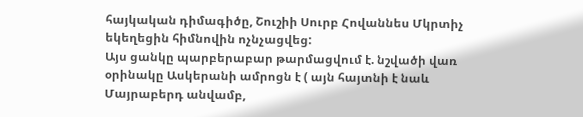հայկական դիմագիծը, Շուշիի Սուրբ Հովաննես Մկրտիչ եկեղեցին հիմնովին ոչնչացվեց:
Այս ցանկը պարբերաբար թարմացվում է. նշվածի վառ օրինակը Ասկերանի ամրոցն է ( այն հայտնի է նաև Մայրաբերդ անվամբ,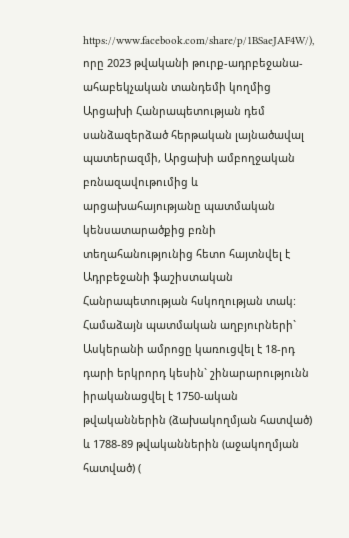https://www.facebook.com/share/p/1BSaeJAF4W/), որը 2023 թվականի թուրք-ադրբեջանա-ահաբեկչական տանդեմի կողմից Արցախի Հանրապետության դեմ սանձազերձած հերթական լայնածավալ պատերազմի, Արցախի ամբողջական բռնազավութումից և արցախահայությանը պատմական կենսատարածքից բռնի տեղահանությունից հետո հայտնվել է Ադրբեջանի ֆաշիստական Հանրապետության հսկողության տակ:
Համաձայն պատմական աղբյուրների` Ասկերանի ամրոցը կառուցվել է 18-րդ դարի երկրորդ կեսին` շինարարությունն իրականացվել է 1750-ական թվականներին (ձախակողմյան հատված) և 1788-89 թվականներին (աջակողմյան հատված) (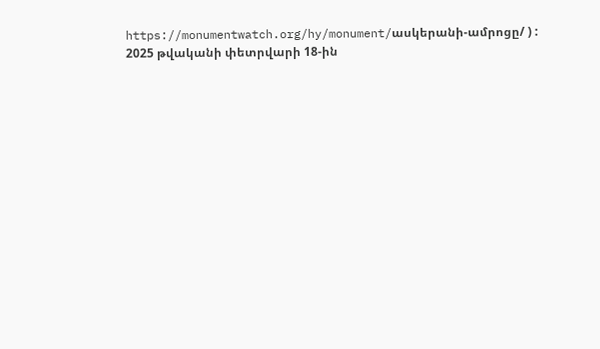https://monumentwatch.org/hy/monument/ասկերանի-ամրոցը/ ) :
2025 թվականի փետրվարի 18-ին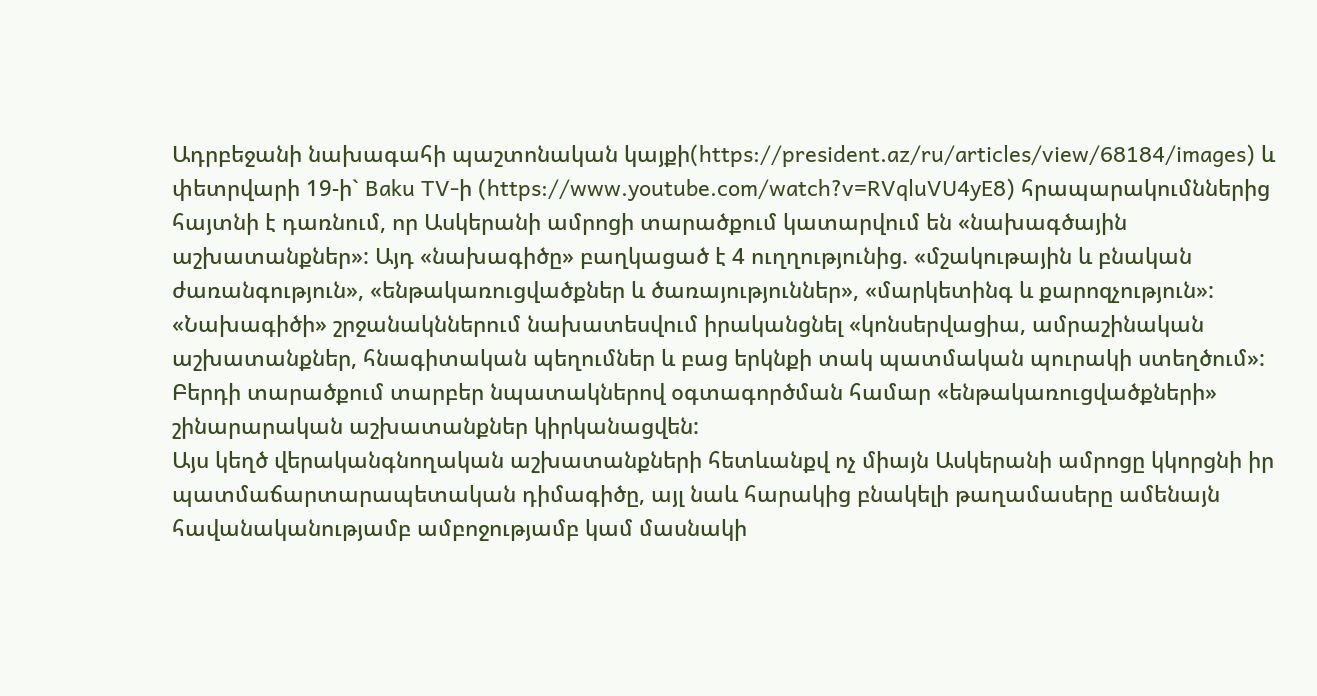Ադրբեջանի նախագահի պաշտոնական կայքի(https://president.az/ru/articles/view/68184/images) և փետրվարի 19-ի` Baku TV-ի (https://www.youtube.com/watch?v=RVqluVU4yE8) հրապարակումններից հայտնի է դառնում, որ Ասկերանի ամրոցի տարածքում կատարվում են «նախագծային աշխատանքներ»: Այդ «նախագիծը» բաղկացած է 4 ուղղությունից. «մշակութային և բնական ժառանգություն», «ենթակառուցվածքներ և ծառայություններ», «մարկետինգ և քարոզչություն»:
«Նախագիծի» շրջանակններում նախատեսվում իրականցնել «կոնսերվացիա, ամրաշինական աշխատանքներ, հնագիտական պեղումներ և բաց երկնքի տակ պատմական պուրակի ստեղծում»:
Բերդի տարածքում տարբեր նպատակներով օգտագործման համար «ենթակառուցվածքների» շինարարական աշխատանքներ կիրկանացվեն:
Այս կեղծ վերականգնողական աշխատանքների հետևանքվ ոչ միայն Ասկերանի ամրոցը կկորցնի իր պատմաճարտարապետական դիմագիծը, այլ նաև հարակից բնակելի թաղամասերը ամենայն հավանականությամբ ամբոջությամբ կամ մասնակի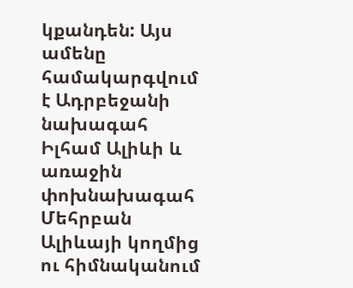կքանդեն: Այս ամենը համակարգվում է Ադրբեջանի նախագահ Իլհամ Ալիևի և առաջին փոխնախագահ Մեհրբան Ալիևայի կողմից ու հիմնականում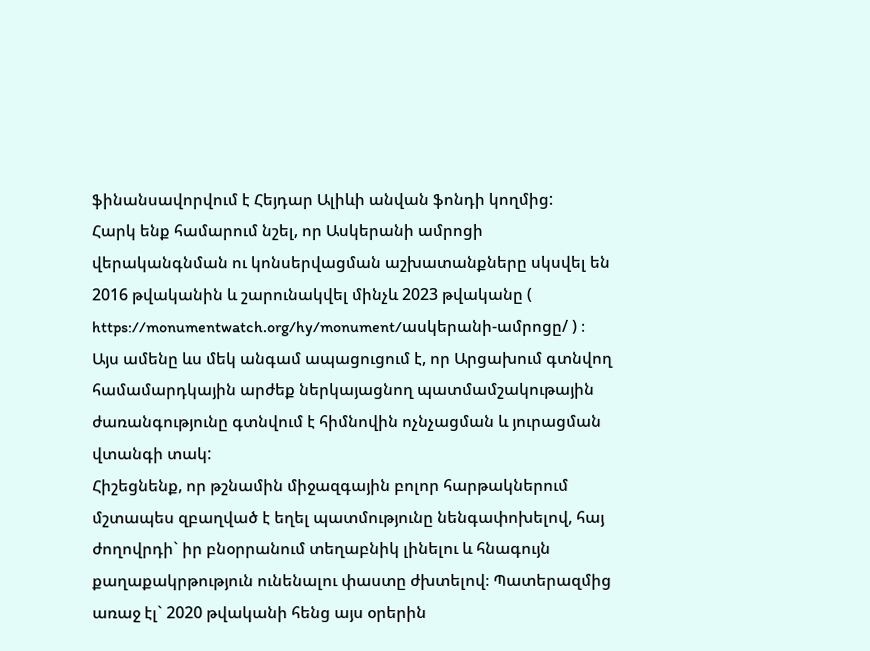ֆինանսավորվում է Հեյդար Ալիևի անվան ֆոնդի կողմից:
Հարկ ենք համարում նշել, որ Ասկերանի ամրոցի վերականգնման ու կոնսերվացման աշխատանքները սկսվել են 2016 թվականին և շարունակվել մինչև 2023 թվականը ( https://monumentwatch.org/hy/monument/ասկերանի-ամրոցը/ ) ։
Այս ամենը ևս մեկ անգամ ապացուցում է, որ Արցախում գտնվող համամարդկային արժեք ներկայացնող պատմամշակութային ժառանգությունը գտնվում է հիմնովին ոչնչացման և յուրացման վտանգի տակ:
Հիշեցնենք, որ թշնամին միջազգային բոլոր հարթակներում մշտապես զբաղված է եղել պատմությունը նենգափոխելով, հայ ժողովրդի` իր բնօրրանում տեղաբնիկ լինելու և հնագույն քաղաքակրթություն ունենալու փաստը ժխտելով։ Պատերազմից առաջ էլ` 2020 թվականի հենց այս օրերին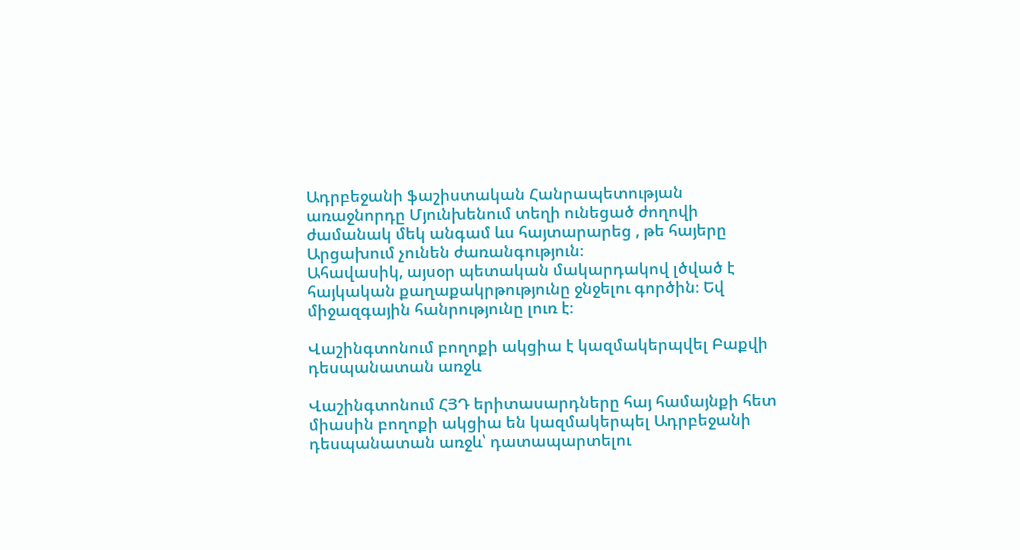Ադրբեջանի ֆաշիստական Հանրապետության առաջնորդը Մյունխենում տեղի ունեցած ժողովի ժամանակ մեկ անգամ ևս հայտարարեց , թե հայերը Արցախում չունեն ժառանգություն։
Ահավասիկ, այսօր պետական մակարդակով լծված է հայկական քաղաքակրթությունը ջնջելու գործին։ Եվ միջազգային հանրությունը լուռ է։

Վաշինգտոնում բողոքի ակցիա է կազմակերպվել Բաքվի դեսպանատան առջև

Վաշինգտոնում ՀՅԴ երիտասարդները հայ համայնքի հետ միասին բողոքի ակցիա են կազմակերպել Ադրբեջանի դեսպանատան առջև՝ դատապարտելու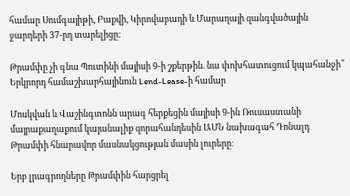համար Սումգայիթի, Բաքվի, Կիրովաբադի և Մարաղայի զանգվածային ջարդերի 37-րդ տարելիցը։

Թրամփը չի գնա Պուտինի մայիսի 9-ի շքերթին. նա փոխհատուցում կպահանջի՞ Երկրորդ համաշխարհայինուն Lend-Lease-ի համար

Մոսկվան և Վաշինգտոնն արագ հերքեցին մայիսի 9-ին Ռուսաստանի մայրաքաղաքում կայանալիք զորահանդեսին ԱՄՆ նախագահ Դոնալդ Թրամփի հնարավոր մասնակցության մասին լուրերը։

Երբ լրագրողները Թրամփին հարցրել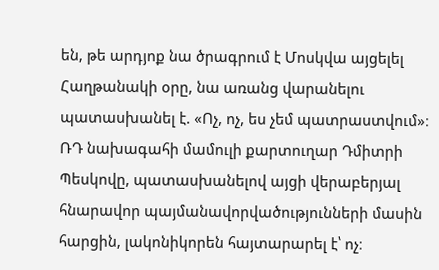են, թե արդյոք նա ծրագրում է Մոսկվա այցելել Հաղթանակի օրը, նա առանց վարանելու պատասխանել է. «Ոչ, ոչ, ես չեմ պատրաստվում»։ ՌԴ նախագահի մամուլի քարտուղար Դմիտրի Պեսկովը, պատասխանելով այցի վերաբերյալ հնարավոր պայմանավորվածությունների մասին հարցին, լակոնիկորեն հայտարարել է՝ ոչ։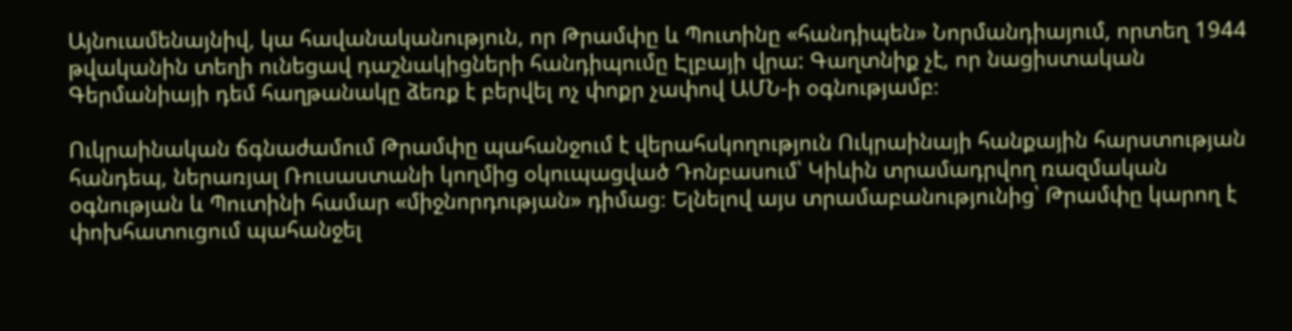Այնուամենայնիվ, կա հավանականություն, որ Թրամփը և Պուտինը «հանդիպեն» Նորմանդիայում, որտեղ 1944 թվականին տեղի ունեցավ դաշնակիցների հանդիպումը Էլբայի վրա: Գաղտնիք չէ, որ նացիստական Գերմանիայի դեմ հաղթանակը ձեռք է բերվել ոչ փոքր չափով ԱՄՆ-ի օգնությամբ։

Ուկրաինական ճգնաժամում Թրամփը պահանջում է վերահսկողություն Ուկրաինայի հանքային հարստության հանդեպ, ներառյալ Ռուսաստանի կողմից օկուպացված Դոնբասում՝ Կիևին տրամադրվող ռազմական օգնության և Պուտինի համար «միջնորդության» դիմաց։ Ելնելով այս տրամաբանությունից՝ Թրամփը կարող է փոխհատուցում պահանջել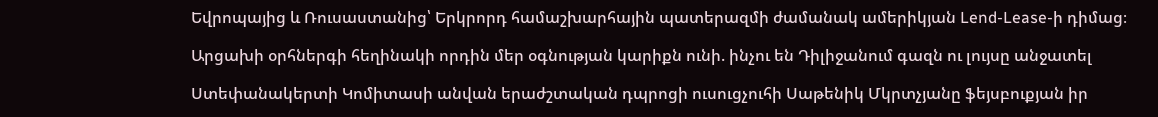Եվրոպայից և Ռուսաստանից՝ Երկրորդ համաշխարհային պատերազմի ժամանակ ամերիկյան Lend-Lease-ի դիմաց։

Արցախի օրհներգի հեղինակի որդին մեր օգնության կարիքն ունի. ինչու են Դիլիջանում գազն ու լույսը անջատել

Ստեփանակերտի Կոմիտասի անվան երաժշտական դպրոցի ուսուցչուհի Սաթենիկ Մկրտչյանը ֆեյսբուքյան իր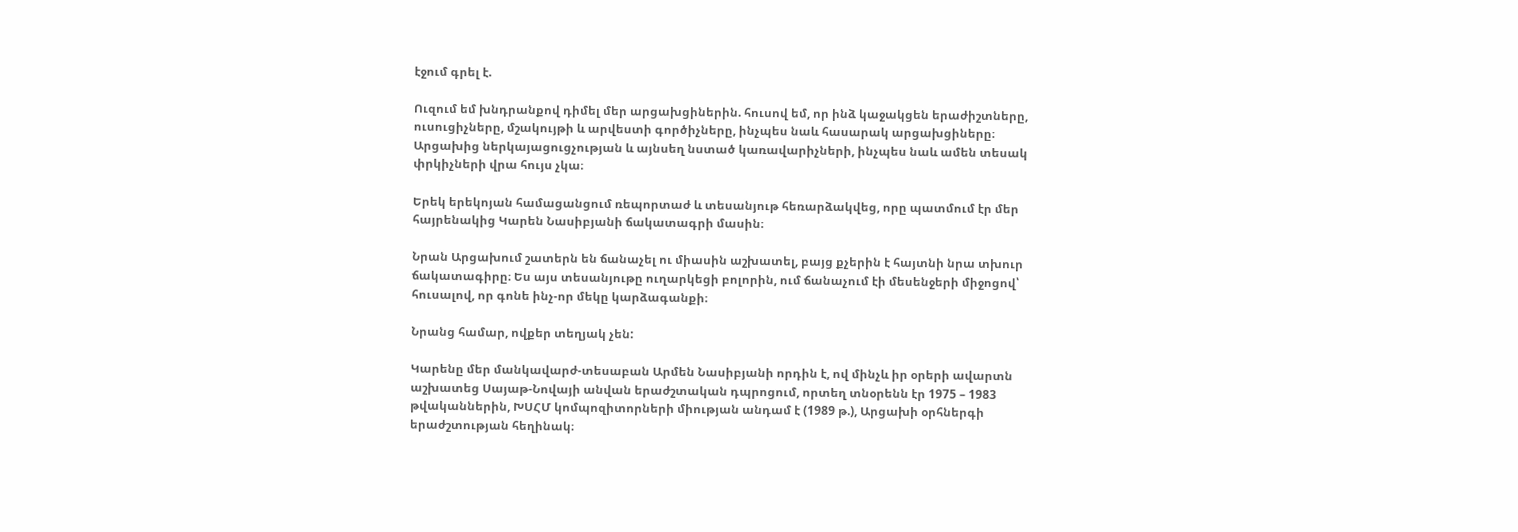էջում գրել է.

Ուզում եմ խնդրանքով դիմել մեր արցախցիներին. հուսով եմ, որ ինձ կաջակցեն երաժիշտները, ուսուցիչները, մշակույթի և արվեստի գործիչները, ինչպես նաև հասարակ արցախցիները։ Արցախից ներկայացուցչության և այնսեղ նստած կառավարիչների, ինչպես նաև ամեն տեսակ փրկիչների վրա հույս չկա։

Երեկ երեկոյան համացանցում ռեպորտաժ և տեսանյութ հեռարձակվեց, որը պատմում էր մեր հայրենակից Կարեն Նասիբյանի ճակատագրի մասին։

Նրան Արցախում շատերն են ճանաչել ու միասին աշխատել, բայց քչերին է հայտնի նրա տխուր ճակատագիրը։ Ես այս տեսանյութը ուղարկեցի բոլորին, ում ճանաչում էի մեսենջերի միջոցով՝ հուսալով, որ գոնե ինչ-որ մեկը կարձագանքի։

Նրանց համար, ովքեր տեղյակ չեն:

Կարենը մեր մանկավարժ-տեսաբան Արմեն Նասիբյանի որդին է, ով մինչև իր օրերի ավարտն աշխատեց Սայաթ-Նովայի անվան երաժշտական դպրոցում, որտեղ տնօրենն էր 1975 – 1983 թվականներին, ԽՍՀՄ կոմպոզիտորների միության անդամ է (1989 թ.), Արցախի օրհներգի երաժշտության հեղինակ։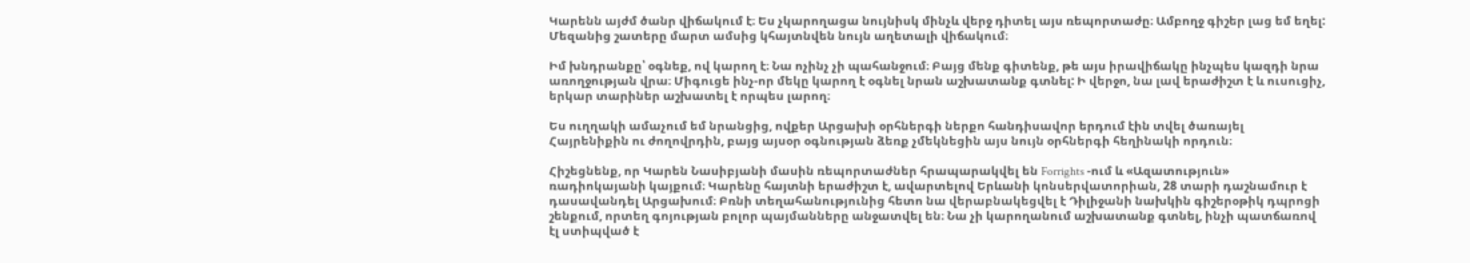Կարենն այժմ ծանր վիճակում է։ Ես չկարողացա նույնիսկ մինչև վերջ դիտել այս ռեպորտաժը։ Ամբողջ գիշեր լաց եմ եղել: Մեզանից շատերը մարտ ամսից կհայտնվեն նույն աղետալի վիճակում։

Իմ խնդրանքը՝ օգնեք, ով կարող է։ Նա ոչինչ չի պահանջում։ Բայց մենք գիտենք, թե այս իրավիճակը ինչպես կազդի նրա առողջության վրա։ Միգուցե ինչ-որ մեկը կարող է օգնել նրան աշխատանք գտնել: Ի վերջո, նա լավ երաժիշտ է և ուսուցիչ, երկար տարիներ աշխատել է որպես լարող։

Ես ուղղակի ամաչում եմ նրանցից, ովքեր Արցախի օրհներգի ներքո հանդիսավոր երդում էին տվել ծառայել Հայրենիքին ու ժողովրդին, բայց այսօր օգնության ձեռք չմեկնեցին այս նույն օրհներգի հեղինակի որդուն։

Հիշեցնենք, որ Կարեն Նասիբյանի մասին ռեպորտաժներ հրապարակվել են Forrights -ում և «Ազատություն» ռադիոկայանի կայքում։ Կարենը հայտնի երաժիշտ է, ավարտելով Երևանի կոնսերվատորիան, 28 տարի դաշնամուր է դասավանդել Արցախում։ Բռնի տեղահանությունից հետո նա վերաբնակեցվել է Դիլիջանի նախկին գիշերօթիկ դպրոցի շենքում, որտեղ գոյության բոլոր պայմանները անջատվել են։ Նա չի կարողանում աշխատանք գտնել, ինչի պատճառով էլ ստիպված է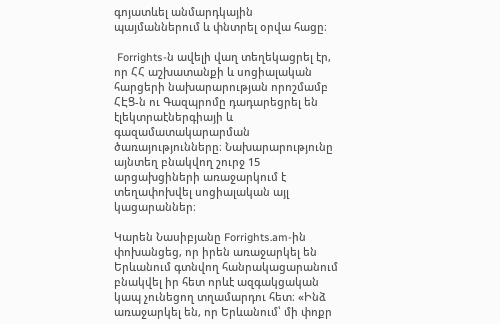գոյատևել անմարդկային պայմաններում և փնտրել օրվա հացը։

 Forrights-ն ավելի վաղ տեղեկացրել էր, որ ՀՀ աշխատանքի և սոցիալական հարցերի նախարարության որոշմամբ ՀԷՑ-ն ու Գազպրոմը դադարեցրել են էլեկտրաէներգիայի և գազամատակարարման ծառայությունները։ Նախարարությունը այնտեղ բնակվող շուրջ 15 արցախցիների առաջարկում է տեղափոխվել սոցիալական այլ կացարաններ։

Կարեն Նասիբյանը Forrights.am-ին փոխանցեց, որ իրեն առաջարկել են Երևանում գտնվող հանրակացարանում բնակվել իր հետ որևէ ազգակցական կապ չունեցող տղամարդու հետ։ «Ինձ առաջարկել են, որ Երևանում՝ մի փոքր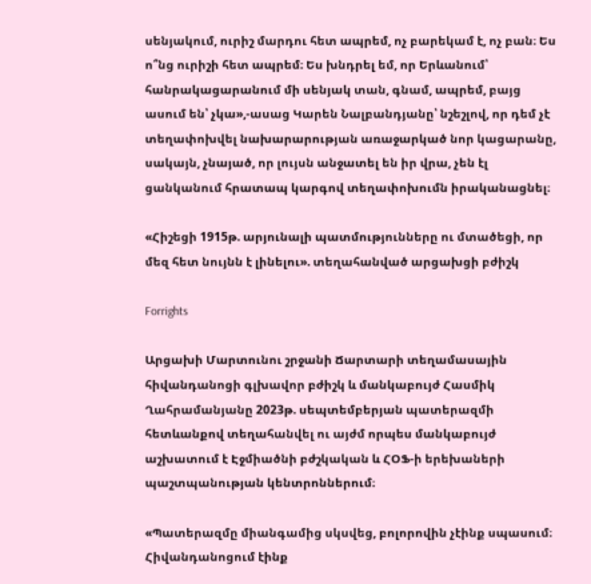սենյակում, ուրիշ մարդու հետ ապրեմ, ոչ բարեկամ է, ոչ բան։ Ես ո՞նց ուրիշի հետ ապրեմ։ Ես խնդրել եմ, որ Երևանում՝ հանրակացարանում մի սենյակ տան, գնամ, ապրեմ, բայց ասում են՝ չկա»,-ասաց Կարեն Նալբանդյանը՝ նշեշլով, որ դեմ չէ տեղափոխվել նախարարության առաջարկած նոր կացարանը, սակայն, չնայած, որ լույսն անջատել են իր վրա, չեն էլ ցանկանում հրատապ կարգով տեղափոխումն իրականացնել։

«Հիշեցի 1915թ. արյունալի պատմությունները ու մտածեցի, որ մեզ հետ նույնն է լինելու». տեղահանված արցախցի բժիշկ

Forrights

Արցախի Մարտունու շրջանի Ճարտարի տեղամասային հիվանդանոցի գլխավոր բժիշկ և մանկաբույժ Հասմիկ Ղահրամանյանը 2023թ. սեպտեմբերյան պատերազմի հետևանքով տեղահանվել ու այժմ որպես մանկաբույժ աշխատում է Էջմիածնի բժշկական և ՀՕՖ-ի երեխաների պաշտպանության կենտրոններում։

«Պատերազմը միանգամից սկսվեց, բոլորովին չէինք սպասում։ Հիվանդանոցում էինք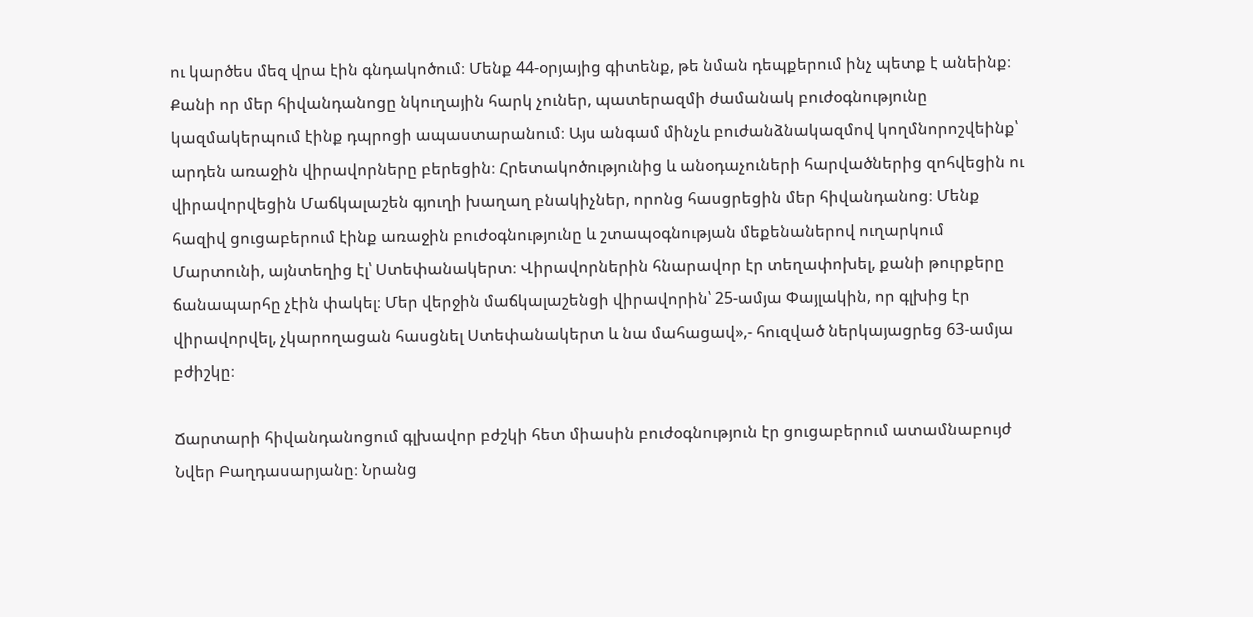ու կարծես մեզ վրա էին գնդակոծում։ Մենք 44-օրյայից գիտենք, թե նման դեպքերում ինչ պետք է անեինք։ Քանի որ մեր հիվանդանոցը նկուղային հարկ չուներ, պատերազմի ժամանակ բուժօգնությունը կազմակերպում էինք դպրոցի ապաստարանում։ Այս անգամ մինչև բուժանձնակազմով կողմնորոշվեինք՝ արդեն առաջին վիրավորները բերեցին։ Հրետակոծությունից և անօդաչուների հարվածներից զոհվեցին ու վիրավորվեցին Մաճկալաշեն գյուղի խաղաղ բնակիչներ, որոնց հասցրեցին մեր հիվանդանոց։ Մենք հազիվ ցուցաբերում էինք առաջին բուժօգնությունը և շտապօգնության մեքենաներով ուղարկում Մարտունի, այնտեղից էլ՝ Ստեփանակերտ։ Վիրավորներին հնարավոր էր տեղափոխել, քանի թուրքերը ճանապարհը չէին փակել։ Մեր վերջին մաճկալաշենցի վիրավորին՝ 25-ամյա Փայլակին, որ գլխից էր վիրավորվել, չկարողացան հասցնել Ստեփանակերտ և նա մահացավ»,- հուզված ներկայացրեց 63-ամյա բժիշկը։

Ճարտարի հիվանդանոցում գլխավոր բժշկի հետ միասին բուժօգնություն էր ցուցաբերում ատամնաբույժ Նվեր Բաղդասարյանը։ Նրանց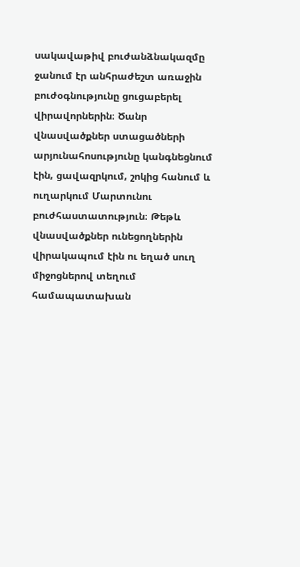սակավաթիվ բուժանձնակազմը ջանում էր անհրաժեշտ առաջին բուժօգնությունը ցուցաբերել վիրավորներին։ Ծանր վնասվածքներ ստացածների արյունահոսությունը կանգնեցնում էին, ցավազրկում, շոկից հանում և ուղարկում Մարտունու բուժհաստատություն։ Թեթև վնասվածքներ ունեցողներին վիրակապում էին ու եղած սուղ միջոցներով տեղում համապատախան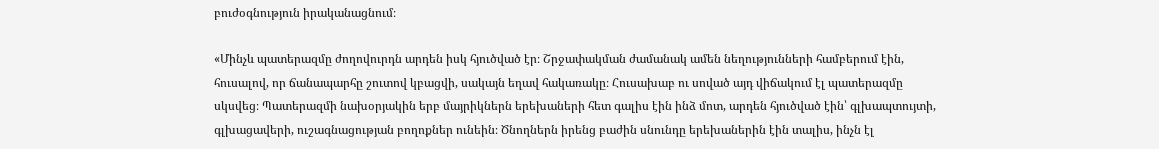բուժօգնություն իրականացնում։

«Մինչև պատերազմը ժողովուրդն արդեն իսկ հյուծված էր։ Շրջափակման ժամանակ ամեն նեղությունների համբերում էին, հուսալով, որ ճանապարհը շուտով կբացվի, սակայն եղավ հակառակը։ Հուսախաբ ու սոված այդ վիճակում էլ պատերազմը սկսվեց։ Պատերազմի նախօրյակին երբ մայրիկներն երեխաների հետ գալիս էին ինձ մոտ, արդեն հյուծված էին՝ գլխապտույտի, գլխացավերի, ուշագնացության բողոքներ ունեին։ Ծնողներն իրենց բաժին սնունդը երեխաներին էին տալիս, ինչն էլ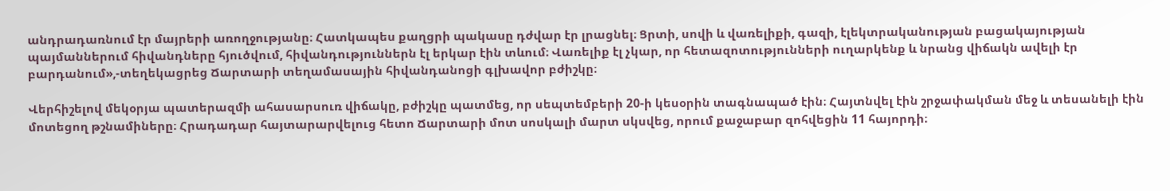անդրադառնում էր մայրերի առողջությանը։ Հատկապես քաղցրի պակասը դժվար էր լրացնել։ Ցրտի, սովի և վառելիքի, գազի, էլեկտրականության բացակայության պայմաններում հիվանդները հյուծվում, հիվանդություններն էլ երկար էին տևում։ Վառելիք էլ չկար, որ հետազոտությունների ուղարկենք և նրանց վիճակն ավելի էր բարդանում»,-տեղեկացրեց Ճարտարի տեղամասային հիվանդանոցի գլխավոր բժիշկը։

Վերհիշելով մեկօրյա պատերազմի ահասարսուռ վիճակը, բժիշկը պատմեց, որ սեպտեմբերի 20-ի կեսօրին տագնապած էին։ Հայտնվել էին շրջափակման մեջ և տեսանելի էին մոտեցող թշնամիները։ Հրադադար հայտարարվելուց հետո Ճարտարի մոտ սոսկալի մարտ սկսվեց, որում քաջաբար զոհվեցին 11 հայորդի։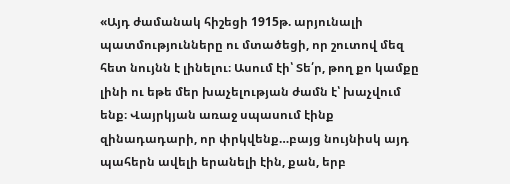«Այդ ժամանակ հիշեցի 1915թ. արյունալի պատմությունները ու մտածեցի, որ շուտով մեզ հետ նույնն է լինելու։ Ասում էի՝ Տե՛ր, թող քո կամքը լինի ու եթե մեր խաչելության ժամն է՝ խաչվում ենք։ Վայրկյան առաջ սպասում էինք զինադադարի, որ փրկվենք…բայց նույնիսկ այդ պահերն ավելի երանելի էին, քան, երբ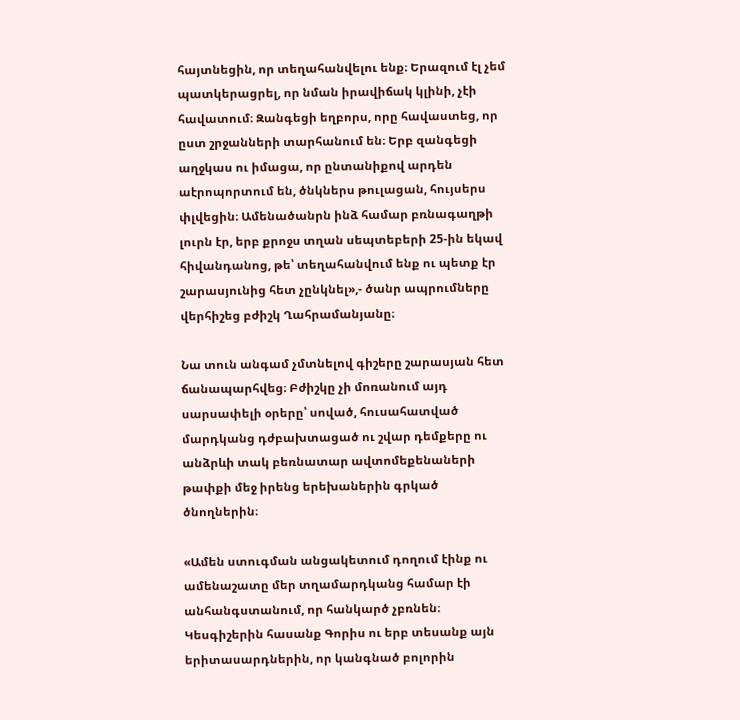հայտնեցին, որ տեղահանվելու ենք։ Երազում էլ չեմ պատկերացրել, որ նման իրավիճակ կլինի, չէի հավատում։ Զանգեցի եղբորս, որը հավաստեց, որ ըստ շրջանների տարհանում են։ Երբ զանգեցի աղջկաս ու իմացա, որ ընտանիքով արդեն աէրոպորտում են, ծնկներս թուլացան, հույսերս փլվեցին։ Ամենածանրն ինձ համար բռնագաղթի լուրն էր, երբ քրոջս տղան սեպտեբերի 25-ին եկավ հիվանդանոց, թե՝ տեղահանվում ենք ու պետք էր շարասյունից հետ չընկնել»,- ծանր ապրումները վերհիշեց բժիշկ Ղահրամանյանը։

Նա տուն անգամ չմտնելով գիշերը շարասյան հետ ճանապարհվեց։ Բժիշկը չի մոռանում այդ սարսափելի օրերը՝ սոված, հուսահատված մարդկանց դժբախտացած ու շվար դեմքերը ու անձրևի տակ բեռնատար ավտոմեքենաների թափքի մեջ իրենց երեխաներին գրկած ծնողներին։

«Ամեն ստուգման անցակետում դողում էինք ու ամենաշատը մեր տղամարդկանց համար էի անհանգստանում, որ հանկարծ չբռնեն։ Կեսգիշերին հասանք Գորիս ու երբ տեսանք այն երիտասարդներին, որ կանգնած բոլորին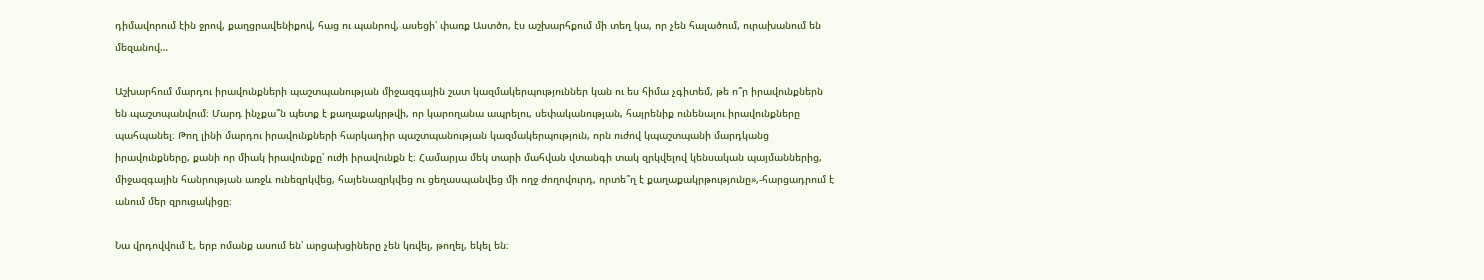դիմավորում էին ջրով, քաղցրավենիքով, հաց ու պանրով, ասեցի՝ փառք Աստծո, էս աշխարհքում մի տեղ կա, որ չեն հալածում, ուրախանում են մեզանով…

Աշխարհում մարդու իրավունքների պաշտպանության միջազգային շատ կազմակերպություններ կան ու ես հիմա չգիտեմ, թե ո՞ր իրավունքներն են պաշտպանվում։ Մարդ ինչքա՞ն պետք է քաղաքակրթվի, որ կարողանա ապրելու, սեփականության, հայրենիք ունենալու իրավունքները պահպանել։ Թող լինի մարդու իրավունքների հարկադիր պաշտպանության կազմակերպություն, որն ուժով կպաշտպանի մարդկանց իրավունքները, քանի որ միակ իրավունքը՝ ուժի իրավունքն է։ Համարյա մեկ տարի մահվան վտանգի տակ զրկվելով կենսական պայմաններից, միջազգային հանրության առջև ունեզրկվեց, հայենազրկվեց ու ցեղասպանվեց մի ողջ ժողովուրդ, որտե՞ղ է քաղաքակրթությունը»,-հարցադրում է անում մեր զրուցակիցը։

Նա վրդովվում է, երբ ոմանք ասում են՝ արցախցիները չեն կռվել, թողել, եկել են։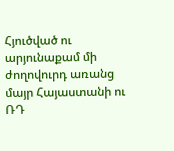Հյուծված ու արյունաքամ մի ժողովուրդ առանց մայր Հայաստանի ու ՌԴ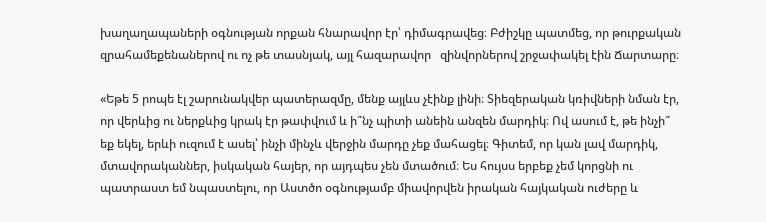խաղաղապաների օգնության որքան հնարավոր էր՝ դիմագրավեց։ Բժիշկը պատմեց, որ թուրքական զրահամեքենաներով ու ոչ թե տասնյակ, այլ հազարավոր   զինվորներով շրջափակել էին Ճարտարը։

«Եթե 5 րոպե էլ շարունակվեր պատերազմը, մենք այլևս չէինք լինի։ Տիեզերական կռիվների նման էր, որ վերևից ու ներքևից կրակ էր թափվում և ի՞նչ պիտի անեին անզեն մարդիկ։ Ով ասում է, թե ինչի՞ եք եկել, երևի ուզում է ասել՝ ինչի մինչև վերջին մարդը չեք մահացել։ Գիտեմ, որ կան լավ մարդիկ, մտավորականներ, իսկական հայեր, որ այդպես չեն մտածում։ Ես հույսս երբեք չեմ կորցնի ու պատրաստ եմ նպաստելու, որ Աստծո օգնությամբ միավորվեն իրական հայկական ուժերը և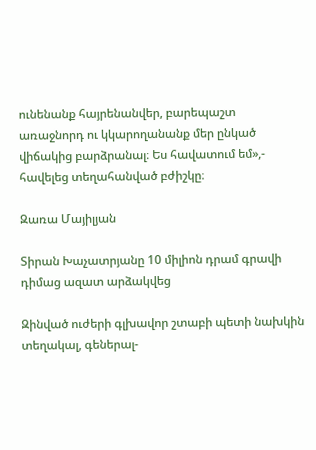ունենանք հայրենանվեր, բարեպաշտ առաջնորդ ու կկարողանանք մեր ընկած վիճակից բարձրանալ։ Ես հավատում եմ»,- հավելեց տեղահանված բժիշկը։

Զառա Մայիլյան

Տիրան Խաչատրյանը 10 միլիոն դրամ գրավի դիմաց ազատ արձակվեց

Զինված ուժերի գլխավոր շտաբի պետի նախկին տեղակալ, գեներալ-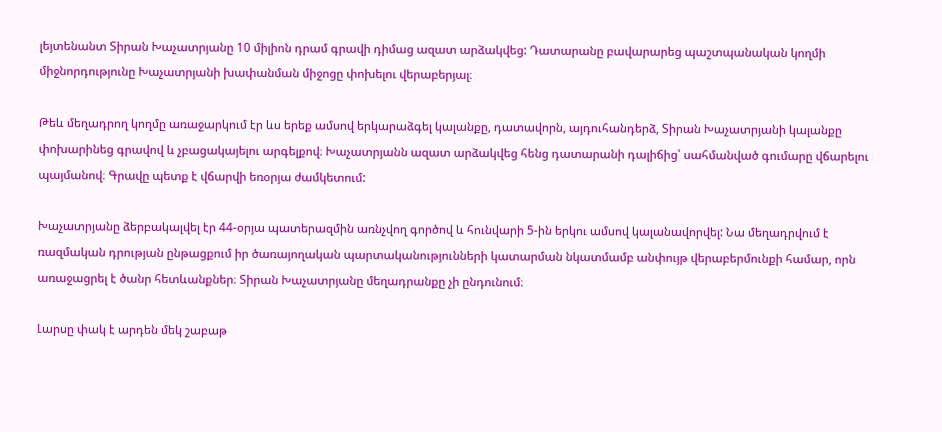լեյտենանտ Տիրան Խաչատրյանը 10 միլիոն դրամ գրավի դիմաց ազատ արձակվեց: Դատարանը բավարարեց պաշտպանական կողմի միջնորդությունը Խաչատրյանի խափանման միջոցը փոխելու վերաբերյալ։

Թեև մեղադրող կողմը առաջարկում էր ևս երեք ամսով երկարաձգել կալանքը, դատավորն, այդուհանդերձ, Տիրան Խաչատրյանի կալանքը փոխարինեց գրավով և չբացակայելու արգելքով։ Խաչատրյանն ազատ արձակվեց հենց դատարանի դալիճից՝ սահմանված գումարը վճարելու պայմանով։ Գրավը պետք է վճարվի եռօրյա ժամկետում:

Խաչատրյանը ձերբակալվել էր 44-օրյա պատերազմին առնչվող գործով և հունվարի 5-ին երկու ամսով կալանավորվել: Նա մեղադրվում է ռազմական դրության ընթացքում իր ծառայողական պարտականությունների կատարման նկատմամբ անփույթ վերաբերմունքի համար, որն առաջացրել է ծանր հետևանքներ։ Տիրան Խաչատրյանը մեղադրանքը չի ընդունում։

Լարսը փակ է արդեն մեկ շաբաթ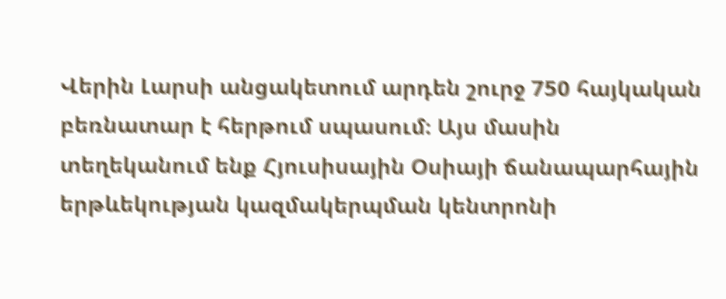Վերին Լարսի անցակետում արդեն շուրջ 750 հայկական բեռնատար է հերթում սպասում։ Այս մասին տեղեկանում ենք Հյուսիսային Օսիայի ճանապարհային երթևեկության կազմակերպման կենտրոնի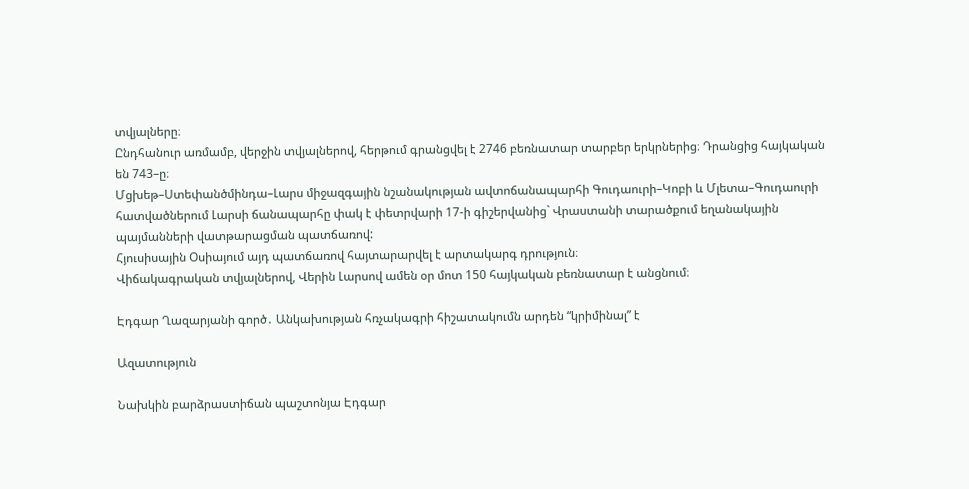տվյալները։
Ընդհանուր առմամբ, վերջին տվյալներով, հերթում գրանցվել է 2746 բեռնատար տարբեր երկրներից։ Դրանցից հայկական են 743–ը։
Մցխեթ–Ստեփանծմինդա–Լարս միջազգային նշանակության ավտոճանապարհի Գուդաուրի–Կոբի և Մլետա–Գուդաուրի հատվածներում Լարսի ճանապարհը փակ է փետրվարի 17-ի գիշերվանից` Վրաստանի տարածքում եղանակային պայմանների վատթարացման պատճառով:
Հյուսիսային Օսիայում այդ պատճառով հայտարարվել է արտակարգ դրություն։
Վիճակագրական տվյալներով, Վերին Լարսով ամեն օր մոտ 150 հայկական բեռնատար է անցնում։

Էդգար Ղազարյանի գործ․ Անկախության հռչակագրի հիշատակումն արդեն “կրիմինալ” է

Ազատություն

Նախկին բարձրաստիճան պաշտոնյա Էդգար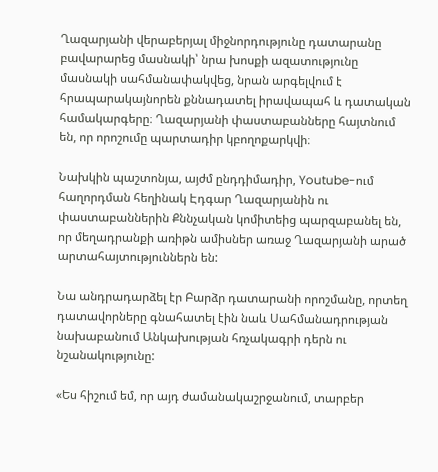Ղազարյանի վերաբերյալ միջնորդությունը դատարանը բավարարեց մասնակի՝ նրա խոսքի ազատությունը մասնակի սահմանափակվեց, նրան արգելվում է հրապարակայնորեն քննադատել իրավապահ և դատական համակարգերը։ Ղազարյանի փաստաբանները հայտնում են, որ որոշումը պարտադիր կբողոքարկվի։

Նախկին պաշտոնյա, այժմ ընդդիմադիր, Youtube-ում հաղորդման հեղինակ Էդգար Ղազարյանին ու փաստաբաններին Քննչական կոմիտեից պարզաբանել են, որ մեղադրանքի առիթն ամիսներ առաջ Ղազարյանի արած արտահայտություններն են:

Նա անդրադարձել էր Բարձր դատարանի որոշմանը, որտեղ դատավորները գնահատել էին նաև Սահմանադրության նախաբանում Անկախության հռչակագրի դերն ու նշանակությունը:

«Ես հիշում եմ, որ այդ ժամանակաշրջանում, տարբեր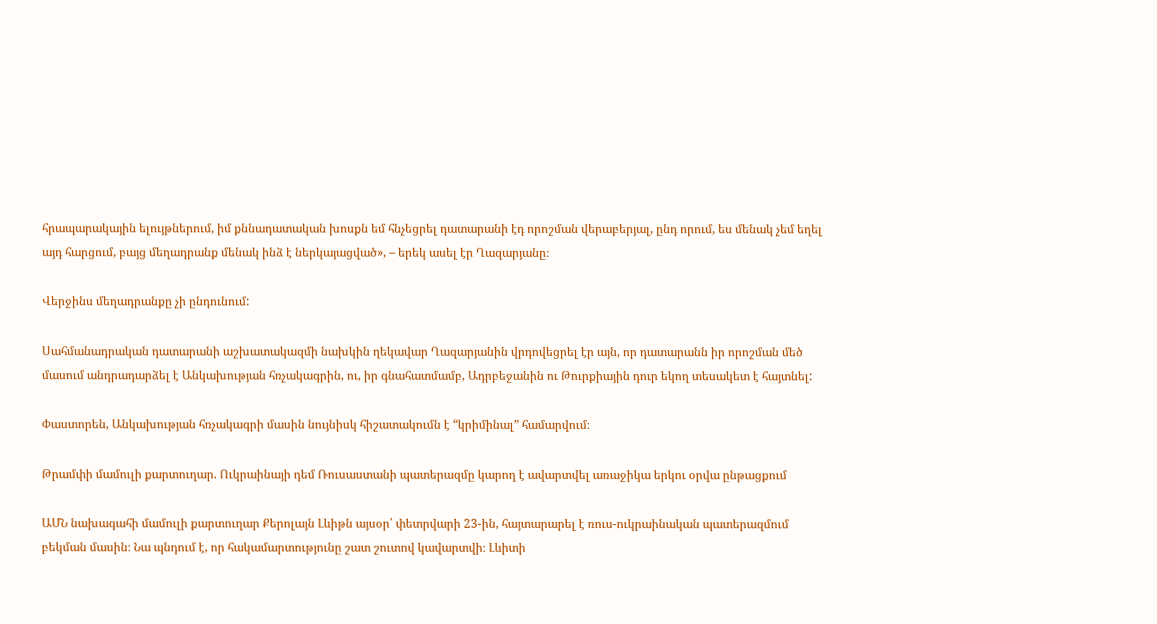հրապարակային ելույթներում, իմ քննադատական խոսքն եմ հնչեցրել դատարանի էդ որոշման վերաբերյալ, ընդ որում, ես մենակ չեմ եղել այդ հարցում, բայց մեղադրանք մենակ ինձ է ներկայացված», – երեկ ասել էր Ղազարյանը։

Վերջինս մեղադրանքը չի ընդունում:

Սահմանադրական դատարանի աշխատակազմի նախկին ղեկավար Ղազարյանին վրդովեցրել էր այն, որ դատարանն իր որոշման մեծ մասում անդրադարձել է Անկախության հռչակագրին, ու, իր գնահատմամբ, Ադրբեջանին ու Թուրքիային դուր եկող տեսակետ է հայտնել:

Փաստորեն, Անկախության հռչակագրի մասին նույնիսկ հիշատակումն է “կրիմինալ” համարվում։

Թրամփի մամուլի քարտուղար. Ուկրաինայի դեմ Ռուսաստանի պատերազմը կարող է ավարտվել առաջիկա երկու օրվա ընթացքում

ԱՄՆ նախագահի մամուլի քարտուղար Քերոլայն Լևիթն այսօր՝ փետրվարի 23-ին, հայտարարել է ռուս-ուկրաինական պատերազմում բեկման մասին։ Նա պնդում է, որ հակամարտությունը շատ շուտով կավարտվի։ Լևիտի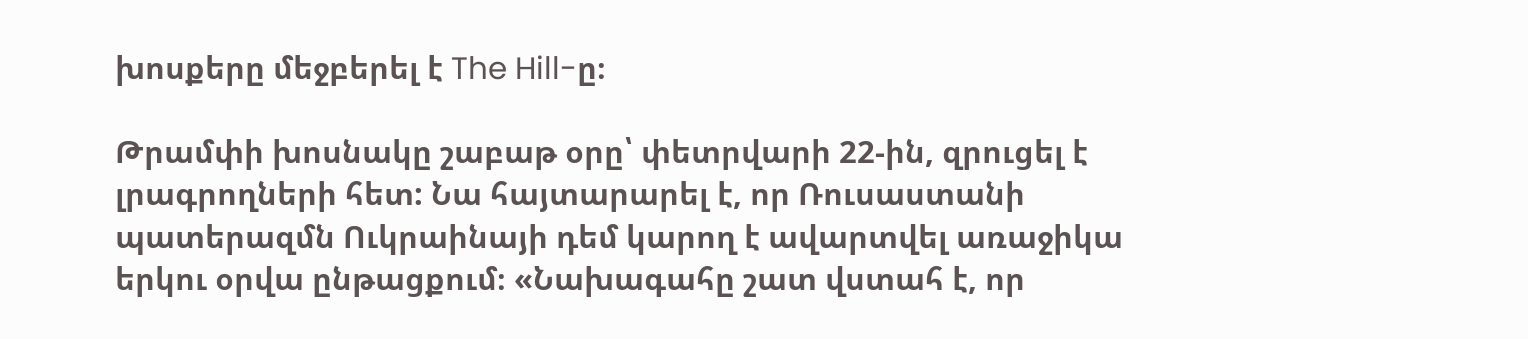խոսքերը մեջբերել է The Hill-ը։

Թրամփի խոսնակը շաբաթ օրը՝ փետրվարի 22-ին, զրուցել է լրագրողների հետ: Նա հայտարարել է, որ Ռուսաստանի պատերազմն Ուկրաինայի դեմ կարող է ավարտվել առաջիկա երկու օրվա ընթացքում։ «Նախագահը շատ վստահ է, որ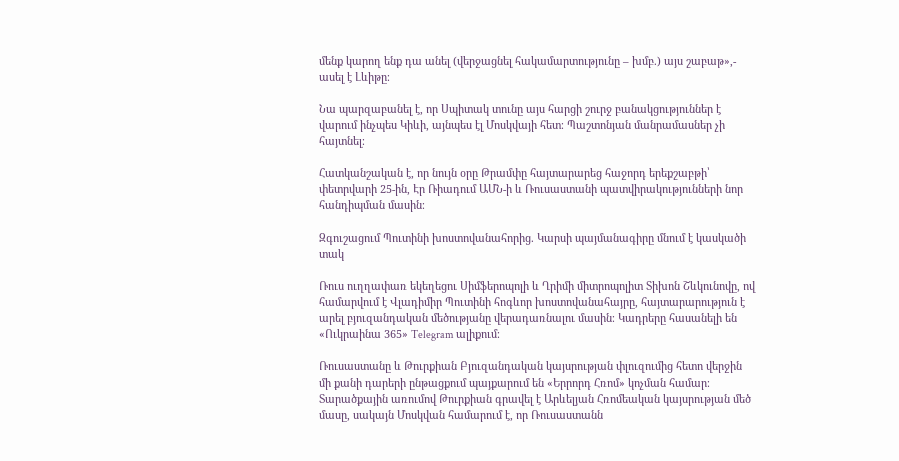մենք կարող ենք դա անել (վերջացնել հակամարտությունը – խմբ.) այս շաբաթ»,- ասել է Լևիթը։

Նա պարզաբանել է, որ Սպիտակ տունը այս հարցի շուրջ բանակցություններ է վարում ինչպես Կիևի, այնպես էլ Մոսկվայի հետ։ Պաշտոնյան մանրամասներ չի հայտնել։

Հատկանշական է, որ նույն օրը Թրամփը հայտարարեց հաջորդ երեքշաբթի՝ փետրվարի 25-ին, Էր Ռիադում ԱՄՆ-ի և Ռուսաստանի պատվիրակությունների նոր հանդիպման մասին։

Զգուշացում Պուտինի խոստովանահորից. Կարսի պայմանագիրը մնում է կասկածի տակ

Ռուս ուղղափառ եկեղեցու Սիմֆերոպոլի և Ղրիմի միտրոպոլիտ Տիխոն Շևկունովը, ով համարվում է Վլադիմիր Պուտինի հոգևոր խոստովանահայրը, հայտարարություն է արել բյուզանդական մեծությանը վերադառնալու մասին։ Կադրերը հասանելի են «Ուկրաինա 365» Telegram ալիքում։

Ռուսաստանը և Թուրքիան Բյուզանդական կայսրության փլուզումից հետո վերջին մի քանի դարերի ընթացքում պայքարում են «Երրորդ Հռոմ» կոչման համար։ Տարածքային առումով Թուրքիան գրավել է Արևելյան Հռոմեական կայսրության մեծ մասը, սակայն Մոսկվան համարում է, որ Ռուսաստանն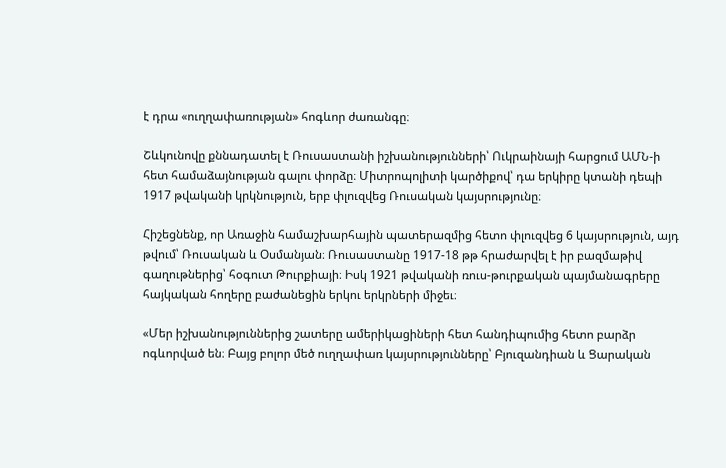է դրա «ուղղափառության» հոգևոր ժառանգը։

Շևկունովը քննադատել է Ռուսաստանի իշխանությունների՝ Ուկրաինայի հարցում ԱՄՆ-ի հետ համաձայնության գալու փորձը։ Միտրոպոլիտի կարծիքով՝ դա երկիրը կտանի դեպի 1917 թվականի կրկնություն, երբ փլուզվեց Ռուսական կայսրությունը։

Հիշեցնենք, որ Առաջին համաշխարհային պատերազմից հետո փլուզվեց 6 կայսրություն, այդ թվում՝ Ռուսական և Օսմանյան։ Ռուսաստանը 1917-18 թթ հրաժարվել է իր բազմաթիվ գաղութներից՝ հօգուտ Թուրքիայի։ Իսկ 1921 թվականի ռուս-թուրքական պայմանագրերը հայկական հողերը բաժանեցին երկու երկրների միջեւ։

«Մեր իշխանություններից շատերը ամերիկացիների հետ հանդիպումից հետո բարձր ոգևորված են։ Բայց բոլոր մեծ ուղղափառ կայսրությունները՝ Բյուզանդիան և Ցարական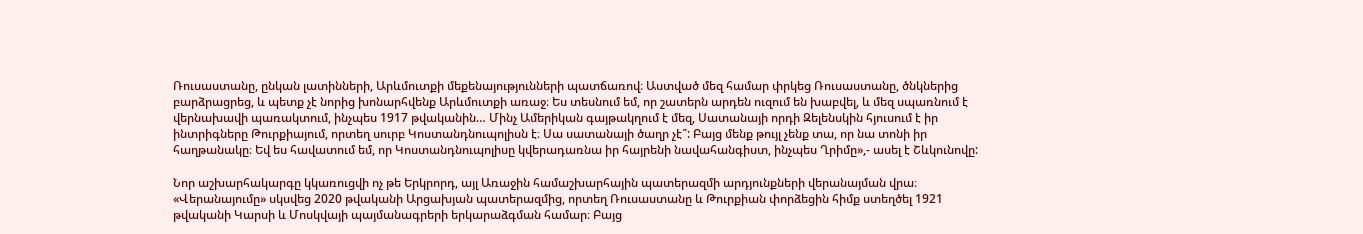Ռուսաստանը, ընկան լատինների, Արևմուտքի մեքենայությունների պատճառով։ Աստված մեզ համար փրկեց Ռուսաստանը, ծնկներից բարձրացրեց, և պետք չէ նորից խոնարհվենք Արևմուտքի առաջ։ Ես տեսնում եմ, որ շատերն արդեն ուզում են խաբվել, և մեզ սպառնում է վերնախավի պառակտում, ինչպես 1917 թվականին… Մինչ Ամերիկան գայթակղում է մեզ, Սատանայի որդի Զելենսկին հյուսում է իր ինտրիգները Թուրքիայում, որտեղ սուրբ Կոստանդնուպոլիսն է։ Սա սատանայի ծաղր չէ՞: Բայց մենք թույլ չենք տա, որ նա տոնի իր հաղթանակը։ Եվ ես հավատում եմ, որ Կոստանդնուպոլիսը կվերադառնա իր հայրենի նավահանգիստ, ինչպես Ղրիմը»,- ասել է Շևկունովը:

Նոր աշխարհակարգը կկառուցվի ոչ թե Երկրորդ, այլ Առաջին համաշխարհային պատերազմի արդյունքների վերանայման վրա։ «Վերանայումը» սկսվեց 2020 թվականի Արցախյան պատերազմից, որտեղ Ռուսաստանը և Թուրքիան փորձեցին հիմք ստեղծել 1921 թվականի Կարսի և Մոսկվայի պայմանագրերի երկարաձգման համար։ Բայց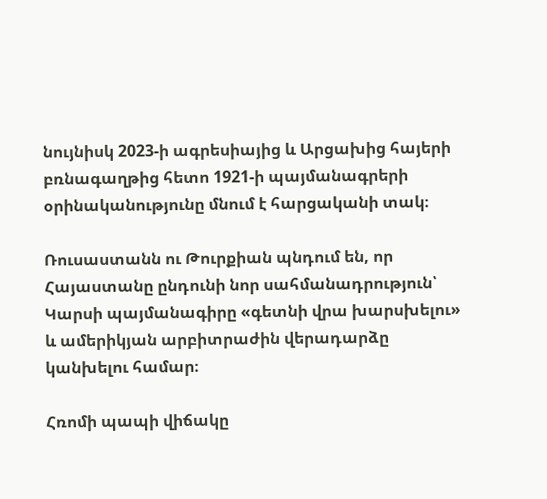նույնիսկ 2023-ի ագրեսիայից և Արցախից հայերի բռնագաղթից հետո 1921-ի պայմանագրերի օրինականությունը մնում է հարցականի տակ։

Ռուսաստանն ու Թուրքիան պնդում են, որ Հայաստանը ընդունի նոր սահմանադրություն՝ Կարսի պայմանագիրը «գետնի վրա խարսխելու» և ամերիկյան արբիտրաժին վերադարձը կանխելու համար։

Հռոմի պապի վիճակը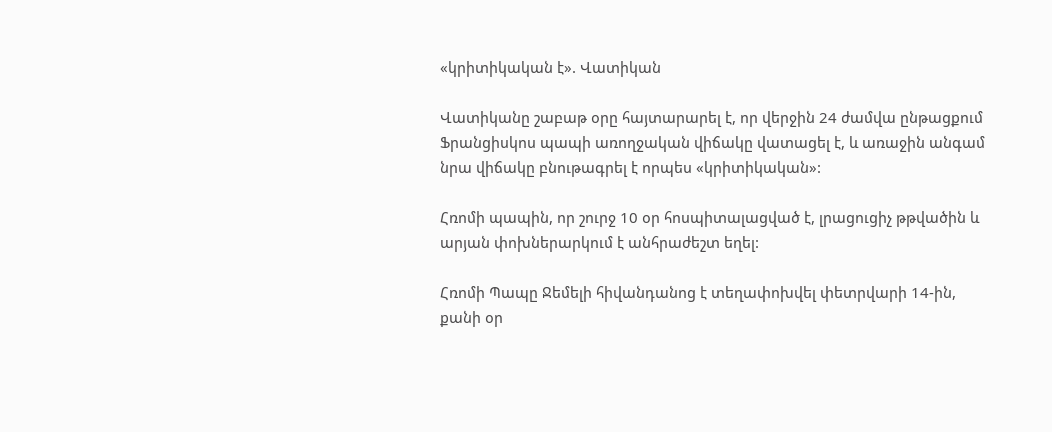«կրիտիկական է». Վատիկան

Վատիկանը շաբաթ օրը հայտարարել է, որ վերջին 24 ժամվա ընթացքում Ֆրանցիսկոս պապի առողջական վիճակը վատացել է, և առաջին անգամ նրա վիճակը բնութագրել է որպես «կրիտիկական»:

Հռոմի պապին, որ շուրջ 10 օր հոսպիտալացված է, լրացուցիչ թթվածին և արյան փոխներարկում է անհրաժեշտ եղել:

Հռոմի Պապը Ջեմելի հիվանդանոց է տեղափոխվել փետրվարի 14-ին, քանի օր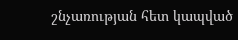շնչառության հետ կապված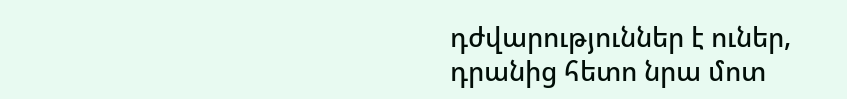դժվարություններ է ուներ, դրանից հետո նրա մոտ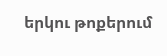երկու թոքերում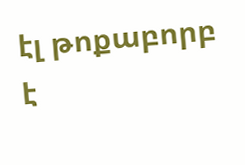էլ թոքաբորբ է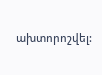ախտորոշվել: